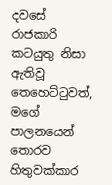දවසේ රාජකාරි කටයුතු නිසා ඇතිවූ තෙහෙට්ටුවත්, මගේ පාලනයෙන් තොරව හිතුවක්කාර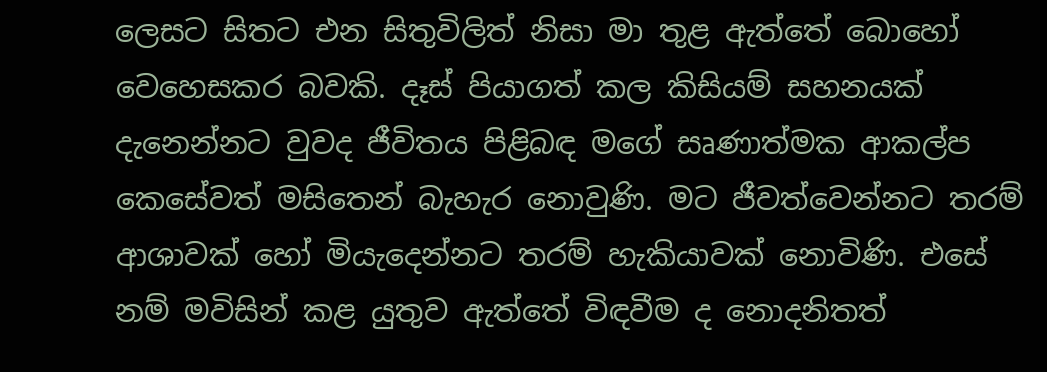ලෙසට සිතට එන සිතුවිලිත් නිසා මා තුළ ඇත්තේ බොහෝ වෙහෙසකර බවකි. දෑස් පියාගත් කල කිසියම් සහනයක් දැනෙන්නට වුවද ජීවිතය පිළිබඳ මගේ සෘණාත්මක ආකල්ප කෙසේවත් මසිතෙන් බැහැර නොවුණි. මට ජීවත්වෙන්නට තරම් ආශාවක් හෝ මියැදෙන්නට තරම් හැකියාවක් නොවිණි. එසේ නම් මවිසින් කළ යුතුව ඇත්තේ විඳවීම ද නොදනිතත්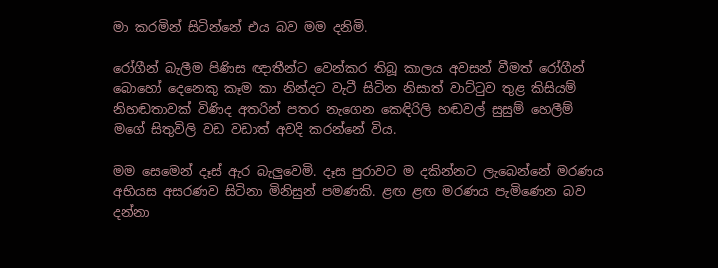මා කරමින් සිටින්නේ එය බව මම දනිමි.

රෝගීන් බැලීම පිණිස ඥාතීන්ට වෙන්කර තිබූ කාලය අවසන් වීමත් රෝගීන් බොහෝ දෙනෙකු කෑම කා නින්දට වැටී සිටින නිසාත් වාට්ටුව තුළ කිසියම් නිහඬතාවක් විණිද අතරින් පතර නැගෙන කෙඳිරිලි හඬවල් සුසුම් හෙලීම් මගේ සිතුවිලි වඩ වඩාත් අවදි කරන්නේ විය.

මම සෙමෙන් දෑස් ඇර බැලුවෙමි. දෑස පුරාවට ම දකින්නට ලැබෙන්නේ මරණය අභියස අසරණව සිටිනා මිනිසුන් පමණකි. ළඟ ළඟ මරණය පැමිණෙන බව දන්නා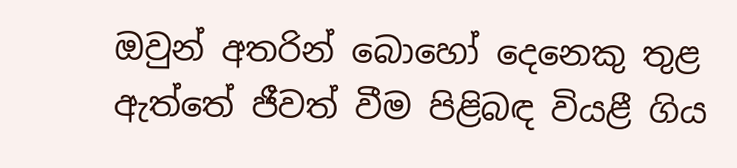ඔවුන් අතරින් බොහෝ දෙනෙකු තුළ ඇත්තේ ජීවත් වීම පිළිබඳ වියළී ගිය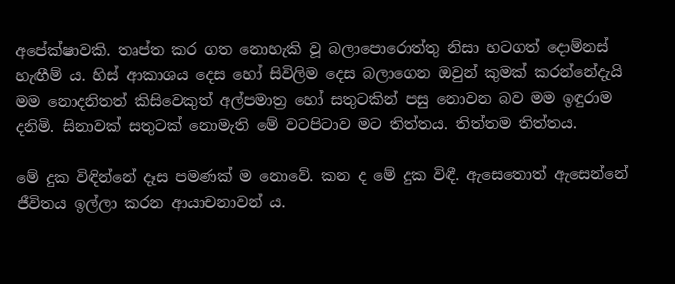අපේක්ෂාවකි. තෘප්ත කර ගත නොහැකි වූ බලාපොරොත්තු නිසා හටගත් දොම්නස් හැඟීම් ය. හිස් ආකාශය දෙස හෝ සිවිලිම දෙස බලාගෙන ඔවුන් කුමක් කරන්නේදැයි මම නොදනිතත් කිසිවෙකුත් අල්පමාත්‍ර හෝ සතුටකින් පසු නොවන බව මම ඉඳුරාම දනිමි. සිනාවක් සතුටක් නොමැති මේ වටපිටාව මට තිත්තය. තිත්තම තිත්තය.

මේ දුක විඳින්නේ දෑස පමණක් ම නොවේ. කන ද මේ දුක විඳී. ඇසෙතොත් ඇසෙන්නේ ජීවිතය ඉල්ලා කරන ආයාචනාවන් ය.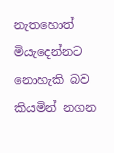නැතහොත් මියැදෙන්නට නොහැකි බව කියමින් නගන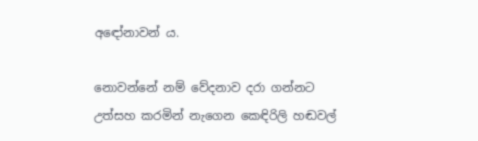අඳෝනාවන් ය.

නොවන්නේ නම් වේදනාව දරා ගන්නට උත්සහ කරමින් නැගෙන කෙඳිරිලි හඬවල්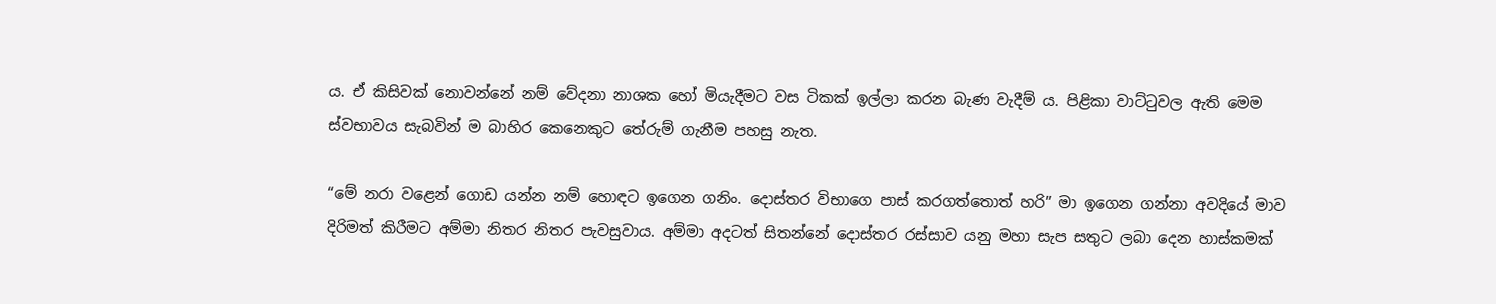ය. ඒ කිසිවක් නොවන්නේ නම් වේදනා නාශක හෝ මියැදීමට වස ටිකක් ඉල්ලා කරන බැණ වැදීම් ය. පිළිකා වාට්ටුවල ඇති මෙම ස්වභාවය සැබවින් ම බාහිර කෙනෙකුට තේරුම් ගැනීම පහසු නැත.

“මේ නරා වළෙන් ගොඩ යන්න නම් හොඳට ඉගෙන ගනිං. දොස්තර විභාගෙ පාස් කරගත්තොත් හරි” මා ඉගෙන ගන්නා අවදියේ මාව දිරිමත් කිරීමට අම්මා නිතර නිතර පැවසුවාය. අම්මා අදටත් සිතන්නේ දොස්තර රස්සාව යනු මහා සැප සතුට ලබා දෙන හාස්කමක්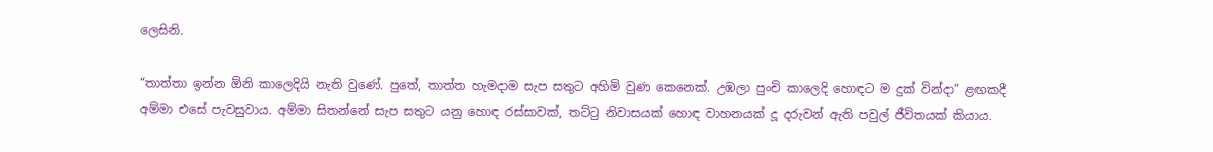ලෙසිනි.

“තාත්තා ඉන්න ඕනි කාලෙදියි නැති වුණේ. පුතේ, තාත්ත හැමදාම සැප සතුට අහිමි වුණ කෙනෙක්. උඹලා පුංචි කාලෙදි හොඳට ම දුක් වින්දා” ළඟකදී අම්මා එසේ පැවසුවාය. අම්මා සිතන්නේ සැප සතුට යනු හොඳ රස්සාවක්, තට්ටු නිවාසයක් හොඳ වාහනයක් දූ දරුවන් ඇති පවුල් ජීවිතයක් කියාය.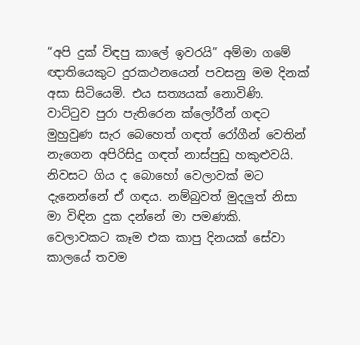“අපි දුක් විඳපු කාලේ ඉවරයි” අම්මා ගමේ ඥාතියෙකුට දුරකථනයෙන් පවසනු මම දිනක් අසා සිටියෙමි. එය සත්‍යයක් නොවිණි. වාට්ටුව පුරා පැතිරෙන ක්ලෝරීන් ගඳට මුහුවුණ සැර බෙහෙත් ගඳත් රෝගීන් වෙතින් නැගෙන අපිරිසිදු ගඳත් නාස්පුඩු හකුළුවයි. නිවසට ගිය ද බොහෝ වෙලාවක් මට දැනෙන්නේ ඒ ගඳය. නම්බුවත් මුදලුත් නිසා මා විඳින දුක දන්නේ මා පමණකි. වෙලාවකට කෑම එක කාපු දිනයක් සේවා කාලයේ තවම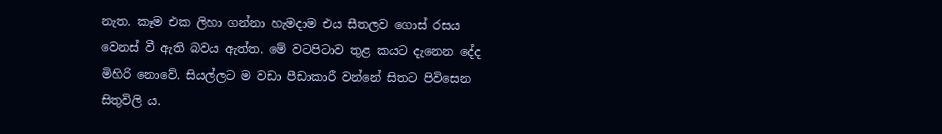නැත. කෑම එක ලිහා ගන්නා හැමදාම එය සීතලව ගොස් රසය වෙනස් වී ඇති බවය ඇත්ත. මේ වටපිටාව තුළ කයට දැනෙන දේද මිහිරි නොවේ. සියල්ලට ම වඩා පීඩාකාරී වන්නේ සිතට පිවිසෙන සිතුවිලි ය.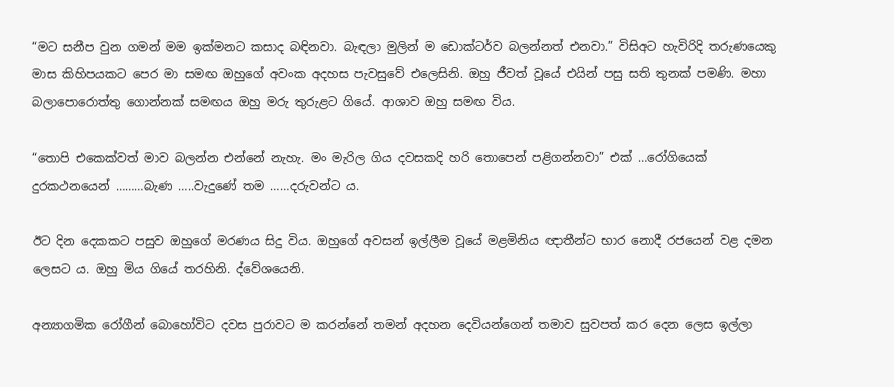“මට සනීප වුන ගමන් මම ඉක්මනට කසාද බඳිනවා. බැඳලා මුලින් ම ඩොක්ටර්ව බලන්නත් එනවා.” විසිඅට හැවිරිදි තරුණයෙකු මාස කිහිපයකට පෙර මා සමඟ ඔහුගේ අවංක අදහස පැවසුවේ එලෙසිනි. ඔහු ජීවත් වූයේ එයින් පසු සති තුනක් පමණි. මහා බලාපොරොත්තු ගොන්නක් සමඟය ඔහු මරු තුරුළට ගියේ. ආශාව ඔහු සමඟ විය.

“තොපි එකෙක්වත් මාව බලන්න එන්නේ නැහැ. මං මැරිල ගිය දවසකදි හරි තොපෙන් පළිගන්නවා” එක් …රෝගියෙක් දුරකථනයෙන් ………බැණ …..වැදුණේ තම ……දරුවන්ට ය.

ඊට දින දෙකකට පසුව ඔහුගේ මරණය සිදු විය. ඔහුගේ අවසන් ඉල්ලීම වූයේ මළමිනිය ඥාතීන්ට භාර නොදී රජයෙන් වළ දමන ලෙසට ය. ඔහු මිය ගියේ තරහිනි. ද්වේශයෙනි.

අන්‍යාගමික රෝගීන් බොහෝවිට දවස පුරාවට ම කරන්නේ තමන් අදහන දෙවියන්ගෙන් තමාව සුවපත් කර දෙන ලෙස ඉල්ලා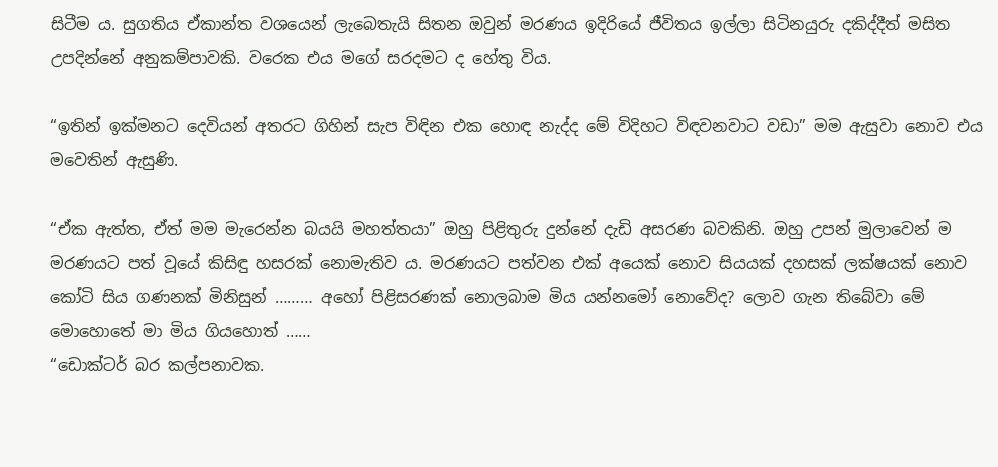සිටීම ය. සුගතිය ඒකාන්ත වශයෙන් ලැබෙතැයි සිතන ඔවුන් මරණය ඉදිරියේ ජීවිතය ඉල්ලා සිටිනයුරු දකිද්දීත් මසිත උපදින්නේ අනුකම්පාවකි. වරෙක එය මගේ සරදමට ද හේතු විය.

“ඉතින් ඉක්මනට දෙවියන් අතරට ගිහින් සැප විඳින එක හොඳ නැද්ද මේ විදිහට විඳවනවාට වඩා” මම ඇසුවා නොව එය මවෙතින් ඇසුණි.

“ඒක ඇත්ත, ඒත් මම මැරෙන්න බයයි මහත්තයා” ඔහු පිළිතුරු දුන්නේ දැඩි අසරණ බවකිනි. ඔහු උපන් මුලාවෙන් ම මරණයට පත් වූයේ කිසිඳු හසරක් නොමැතිව ය. මරණයට පත්වන එක් අයෙක් නොව සියයක් දහසක් ලක්ෂයක් නොව කෝටි සිය ගණනක් මිනිසුන් ……… අහෝ පිළිසරණක් නොලබාම මිය යන්නමෝ නොවේද? ලොව ගැන තිබේවා මේ මොහොතේ මා මිය ගියහොත් ……
“ඩොක්ටර් බර කල්පනාවක.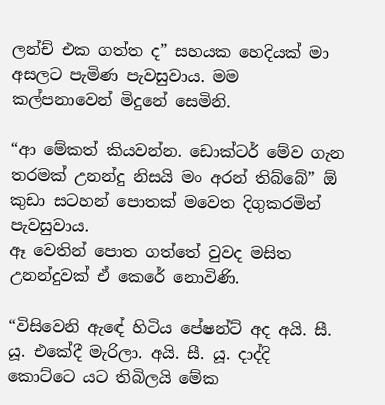ලන්ච් එක ගත්ත ද” සහයක හෙදියක් මා අසලට පැමිණ පැවසුවාය. මම කල්පනාවෙන් මිදුනේ සෙමිනි.

“ආ මේකත් කියවන්න. ඩොක්ටර් මේව ගැන තරමක් උනන්දු නිසයි මං අරන් තිබ්බේ” ඕ කුඩා සටහන් පොතක් මවෙත දිගුකරමින් පැවසුවාය.
ඈ වෙතින් පොත ගත්තේ වුවද මසිත උනන්දුවක් ඒ කෙරේ නොවිණි.

“විසිවෙනි ඇඳේ හිටිය පේෂන්ට් අද අයි. සී. යූ. එකේදී මැරිලා. අයි. සී. යූ. දාද්දි කොට්ටෙ යට තිබිලයි මේක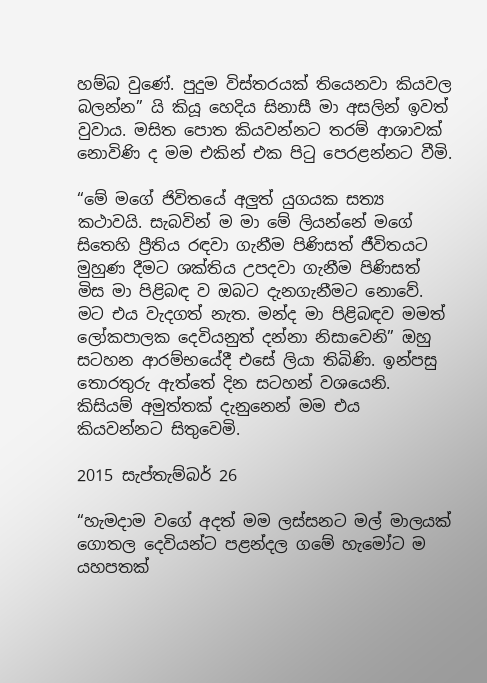හම්බ වුණේ. පුදුම විස්තරයක් තියෙනවා කියවල බලන්න” යි කියූ හෙදිය සිනාසී මා අසලින් ඉවත් වුවාය. මසිත පොත කියවන්නට තරම් ආශාවක් නොවිණි ද මම එකින් එක පිටු පෙරළන්නට වීමි.

“මේ මගේ ජිවිතයේ අලුත් යුගයක සත්‍ය කථාවයි. සැබවින් ම මා මේ ලියන්නේ මගේ සිතෙහි ප්‍රීතිය රඳවා ගැනීම පිණිසත් ජීවිතයට මුහුණ දීමට ශක්තිය උපදවා ගැනීම පිණිසත් මිස මා පිළිබඳ ව ඔබට දැනගැනීමට නොවේ. මට එය වැදගත් නැත. මන්ද මා පිළිබඳව මමත් ලෝකපාලක දෙවියනුත් දන්නා නිසාවෙනි” ඔහු සටහන ආරම්භයේදී එසේ ලියා තිබිණි. ඉන්පසු තොරතුරු ඇත්තේ දින සටහන් වශයෙනි. කිසියම් අමුත්තක් දැනුනෙන් මම එය කියවන්නට සිතුවෙමි.

2015 සැප්තැම්බර් 26

“හැමදාම වගේ අදත් මම ලස්සනට මල් මාලයක් ගොතල දෙවියන්ට පළන්දල ගමේ හැමෝට ම යහපතක්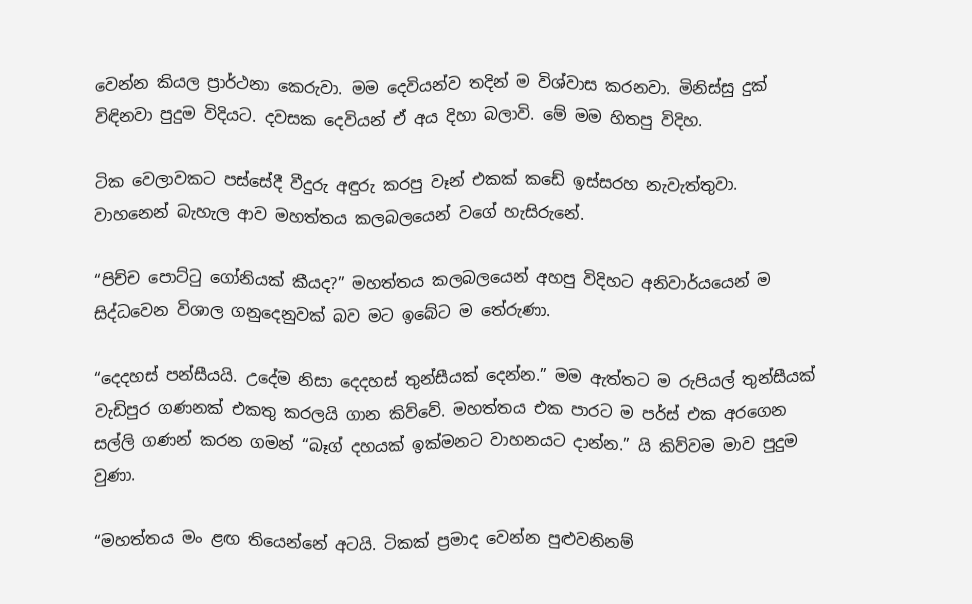වෙන්න කියල ප්‍රාර්ථනා කෙරුවා. මම දෙවියන්ව තදින් ම විශ්වාස කරනවා. මිනිස්සු දුක් විඳිනවා පුදුම විදියට. දවසක දෙවියන් ඒ අය දිහා බලාවි. මේ මම හිතපු විදිහ.

ටික වෙලාවකට පස්සේදී වීදුරු අඳුරු කරපු වෑන් එකක් කඩේ ඉස්සරහ නැවැත්තුවා. වාහනෙන් බැහැල ආව මහත්තය කලබලයෙන් වගේ හැසිරුනේ.

“පිච්ච පොට්ටු ගෝනියක් කීයද?” මහත්තය කලබලයෙන් අහපු විදිහට අනිවාර්යයෙන් ම සිද්ධවෙන විශාල ගනුදෙනුවක් බව මට ඉබේට ම තේරුණා.

“දෙදහස් පන්සීයයි. උදේම නිසා දෙදහස් තුන්සීයක් දෙන්න.” මම ඇත්තට ම රුපියල් තුන්සීයක් වැඩිපුර ගණනක් එකතු කරලයි ගාන කිව්වේ. මහත්තය එක පාරට ම පර්ස් එක අරගෙන සල්ලි ගණන් කරන ගමන් “බෑග් දහයක් ඉක්මනට වාහනයට දාන්න.” යි කිව්වම මාව පුදුම වුණා.

“මහත්තය මං ළඟ තියෙන්නේ අටයි. ටිකක් ප්‍රමාද වෙන්න පුළුවනිනම්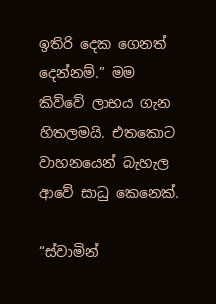ඉතිරි දෙක ගෙනත් දෙන්නම්.” මම කිව්වේ ලාභය ගැන හිතලමයි. එතකොට වාහනයෙන් බැහැල ආවේ සාධු කෙනෙක්.

“ස්වාමින්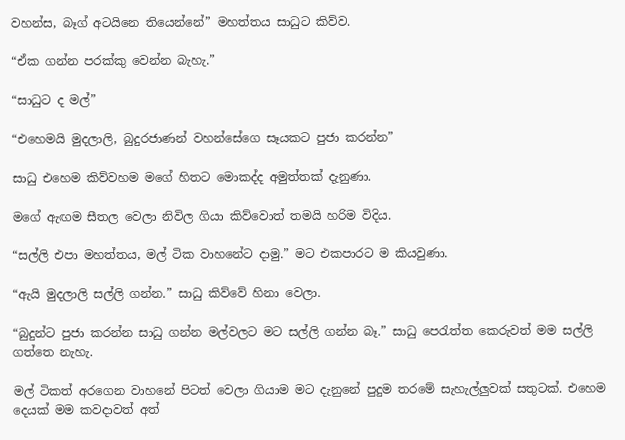වහන්ස, බෑග් අටයිනෙ තියෙන්නේ” මහත්තය සාධුට කිව්ව.

“ඒක ගන්න පරක්කු වෙන්න බැහැ.”

“සාධුට ද මල්”

“එහෙමයි මුදලාලි, බුදුරජාණන් වහන්සේගෙ සෑයකට පුජා කරන්න”

සාධු එහෙම කිව්වහම මගේ හිතට මොකද්ද අමුත්තක් දැනුණා.

මගේ ඇඟම සීතල වෙලා නිවිල ගියා කිව්වොත් තමයි හරිම විදිය.

“සල්ලි එපා මහත්තය, මල් ටික වාහනේට දාමු.” මට එකපාරට ම කියවුණා.

“ඇයි මුදලාලි සල්ලි ගන්න.” සාධු කිව්වේ හිනා වෙලා.

“බුදුන්ට පුජා කරන්න සාධු ගන්න මල්වලට මට සල්ලි ගන්න බෑ.” සාධු පෙරැත්ත කෙරුවත් මම සල්ලි ගත්තෙ නැහැ.

මල් ටිකත් අරගෙන වාහනේ පිටත් වෙලා ගියාම මට දැනුනේ පුදුම තරමේ සැහැල්ලුවක් සතුටක්. එහෙම දෙයක් මම කවදාවත් අත්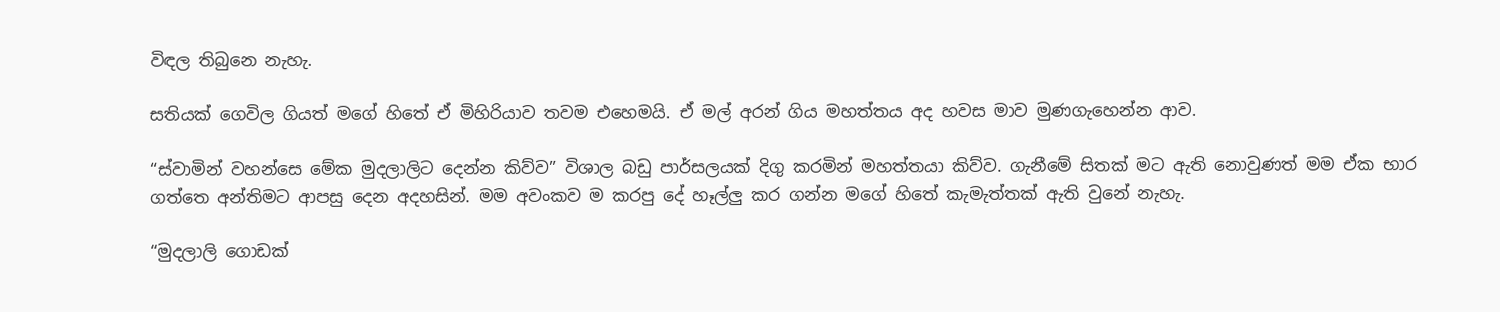විඳල තිබුනෙ නැහැ.

සතියක් ගෙවිල ගියත් මගේ හිතේ ඒ මිහිරියාව තවම එහෙමයි. ඒ මල් අරන් ගිය මහත්තය අද හවස මාව මුණගැහෙන්න ආව.

“ස්වාමින් වහන්සෙ මේක මුදලාලිට දෙන්න කිව්ව” විශාල බඩු පාර්සලයක් දිගු කරමින් මහත්තයා කිව්ව. ගැනීමේ සිතක් මට ඇති නොවුණත් මම ඒක භාර ගත්තෙ අන්තිමට ආපසු දෙන අදහසින්. මම අවංකව ම කරපු දේ හෑල්ලු කර ගන්න මගේ හිතේ කැමැත්තක් ඇති වුනේ නැහැ.

“මුදලාලි ගොඩක්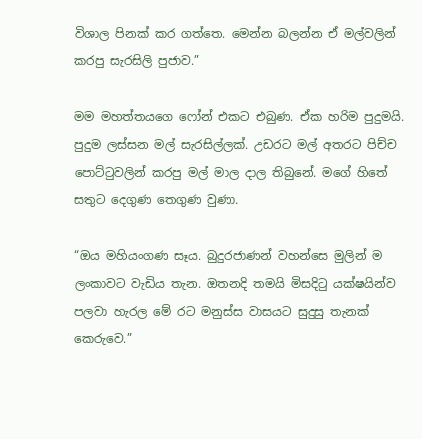විශාල පිනක් කර ගත්තෙ. මෙන්න බලන්න ඒ මල්වලින් කරපු සැරසිලි පුජාව.”

මම මහත්තයගෙ ෆෝන් එකට එබුණ. ඒක හරිම පුදුමයි. පුදුම ලස්සන මල් සැරසිල්ලක්. උඩරට මල් අතරට පිච්ච පොට්ටුවලින් කරපු මල් මාල දාල තිබුනේ. මගේ හිතේ සතුට දෙගුණ තෙගුණ වුණා.

“ඔය මහියංගණ සෑය. බුදුරජාණන් වහන්සෙ මුලින් ම ලංකාවට වැඩිය තැන. ඔතනදි තමයි මිසදිටු යක්ෂයින්ව පලවා හැරල මේ රට මනුස්ස වාසයට සුදුසු තැනක් කෙරුවෙ.”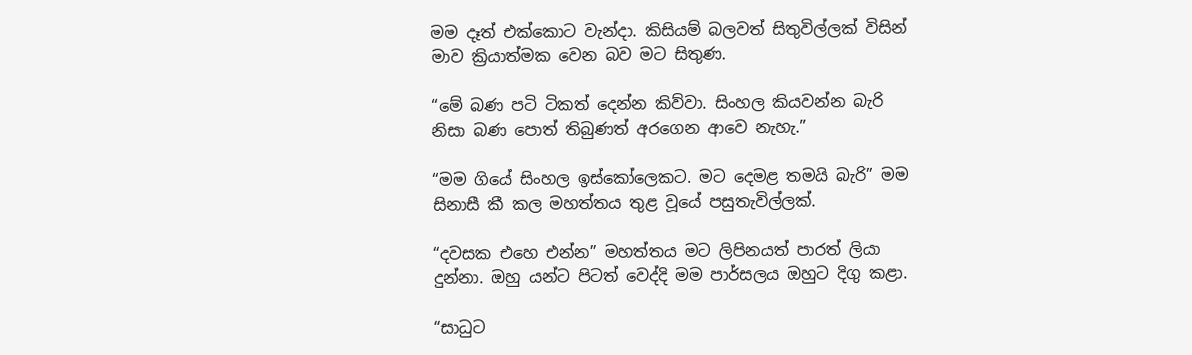මම දෑත් එක්කොට වැන්දා. කිසියම් බලවත් සිතුවිල්ලක් විසින් මාව ක්‍රියාත්මක වෙන බව මට සිතුණ.

“මේ බණ පටි ටිකත් දෙන්න කිව්වා. සිංහල කියවන්න බැරි නිසා බණ පොත් තිබුණත් අරගෙන ආවෙ නැහැ.”

“මම ගියේ සිංහල ඉස්කෝලෙකට. මට දෙමළ තමයි බැරි” මම සිනාසී කී කල මහත්තය තුළ වූයේ පසුතැවිල්ලක්.

“දවසක එහෙ එන්න” මහත්තය මට ලිපිනයත් පාරත් ලියා දුන්නා. ඔහු යන්ට පිටත් වෙද්දි මම පාර්සලය ඔහුට දිගු කළා.

“සාධුට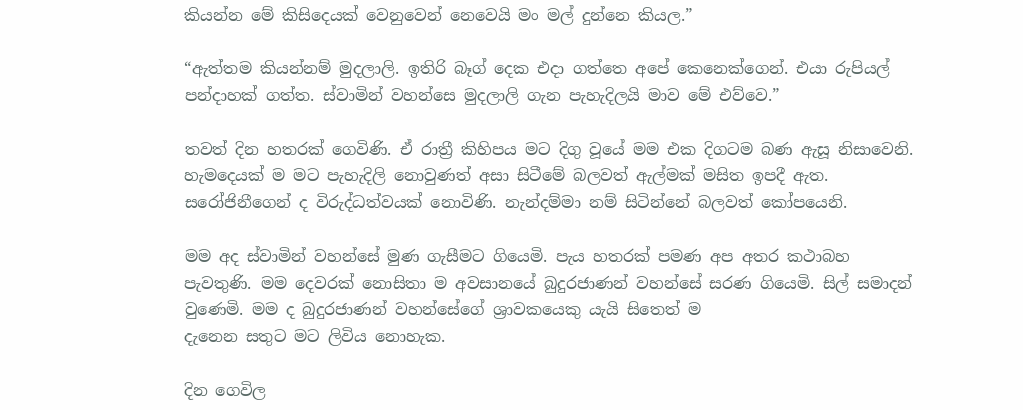කියන්න මේ කිසිදෙයක් වෙනුවෙන් නෙවෙයි මං මල් දුන්නෙ කියල.”

“ඇත්තම කියන්නම් මුදලාලි. ඉතිරි බෑග් දෙක එදා ගත්තෙ අපේ කෙනෙක්ගෙන්. එයා රුපියල් පන්දාහක් ගත්ත. ස්වාමින් වහන්සෙ මුදලාලි ගැන පැහැදිලයි මාව මේ එව්වෙ.”

තවත් දින හතරක් ගෙවිණි. ඒ රාත්‍රී කිහිපය මට දිගු වූයේ මම එක දිගටම බණ ඇසූ නිසාවෙනි. හැමදෙයක් ම මට පැහැදිලි නොවුණත් අසා සිටීමේ බලවත් ඇල්මක් මසිත ඉපදී ඇත. සරෝජිනීගෙන් ද විරුද්ධත්වයක් නොවිණි. නැන්දම්මා නම් සිටින්නේ බලවත් කෝපයෙනි.

මම අද ස්වාමින් වහන්සේ මුණ ගැසීමට ගියෙමි. පැය හතරක් පමණ අප අතර කථාබහ පැවතුණි. මම දෙවරක් නොසිතා ම අවසානයේ බුදුරජාණන් වහන්සේ සරණ ගියෙමි. සිල් සමාදන් වුණෙමි. මම ද බුදුරජාණන් වහන්සේගේ ශ්‍රාවකයෙකු යැයි සිතෙත් ම
දැනෙන සතුට මට ලිවිය නොහැක.

දින ගෙවිල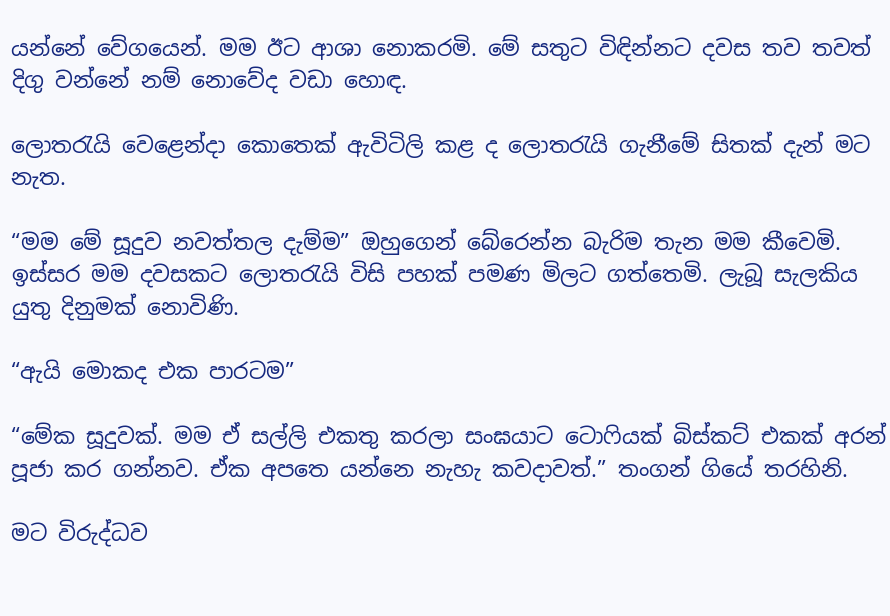යන්නේ වේගයෙන්. මම ඊට ආශා නොකරමි. මේ සතුට විඳින්නට දවස තව තවත් දිගු වන්නේ නම් නොවේද වඩා හොඳ.

ලොතරැයි වෙළෙන්දා කොතෙක් ඇවිටිලි කළ ද ලොතරැයි ගැනීමේ සිතක් දැන් මට නැත.

“මම මේ සූදුව නවත්තල දැම්ම” ඔහුගෙන් බේරෙන්න බැරිම තැන මම කීවෙමි. ඉස්සර මම දවසකට ලොතරැයි විසි පහක් පමණ මිලට ගත්තෙමි. ලැබූ සැලකිය යුතු දිනුමක් නොවිණි.

“ඇයි මොකද එක පාරටම”

“මේක සූදුවක්. මම ඒ සල්ලි එකතු කරලා සංඝයාට ටොෆියක් බිස්කට් එකක් අරන් පූජා කර ගන්නව. ඒක අපතෙ යන්නෙ නැහැ කවදාවත්.” තංගන් ගියේ තරහිනි.

මට විරුද්ධව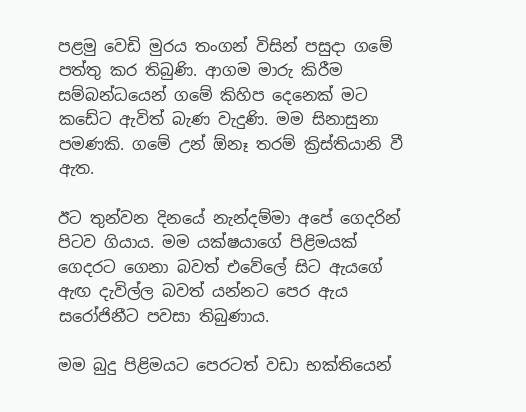පළමු වෙඩි මුරය තංගන් විසින් පසුදා ගමේ පත්තු කර තිබුණි. ආගම මාරු කිරීම සම්බන්ධයෙන් ගමේ කිහිප දෙනෙක් මට කඩේට ඇවිත් බැණ වැදුණි. මම සිනාසුනා පමණකි. ගමේ උන් ඕනෑ තරම් ක්‍රිස්තියානි වී ඇත.

ඊට තුන්වන දිනයේ නැන්දම්මා අපේ ගෙදරින් පිටව ගියාය. මම යක්ෂයාගේ පිළිමයක් ගෙදරට ගෙනා බවත් එවේලේ සිට ඇයගේ ඇඟ දැවිල්ල බවත් යන්නට පෙර ඇය සරෝජිනීට පවසා තිබුණාය.

මම බුදු පිළිමයට පෙරටත් වඩා භක්තියෙන්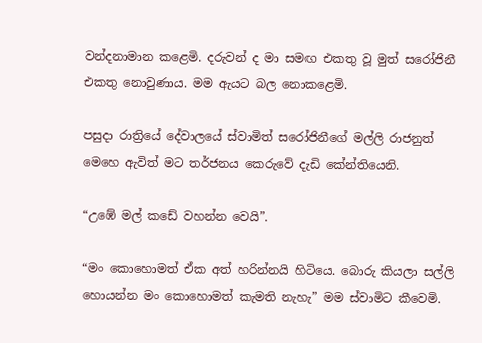වන්දනාමාන කළෙමි. දරුවන් ද මා සමඟ එකතු වූ මුත් සරෝජිනී එකතු නොවුණාය. මම ඇයට බල නොකළෙමි.

පසුදා රාත්‍රියේ දේවාලයේ ස්වාමිත් සරෝජිනීගේ මල්ලි රාජනුත් මෙහෙ ඇවිත් මට තර්ජනය කෙරුවේ දැඩි කේන්තියෙනි.

“උඹේ මල් කඩේ වහන්න වෙයි”.

“මං කොහොමත් ඒක අත් හරින්නයි හිටියෙ. බොරු කියලා සල්ලි හොයන්න මං කොහොමත් කැමති නැහැ” මම ස්වාමිට කීවෙමි.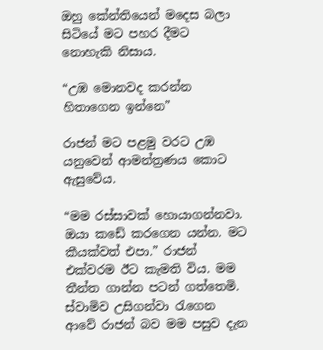ඔහු කේන්තියෙන් මදෙස බලා සිටියේ මට පහර දීමට නොහැකි නිසාය.

“උඹ මොනවද කරන්න හිතාගෙන ඉන්නෙ”

රාජන් මට පළමු වරට උඹ යනුවෙන් ආමන්ත්‍රණය කොට ඇසුවේය.

“මම රස්සාවක් හොයාගන්නවා. ඔයා කඩේ කරගෙන යන්න. මට කීයක්වත් එපා.” රාජන් එක්වරම ඊට කැමති විය. මම තීන්ත ගාන්න පටන් ගත්තෙමි. ස්වාමිව උසිගන්වා රැගෙන ආවේ රාජන් බව මම පසුව දැන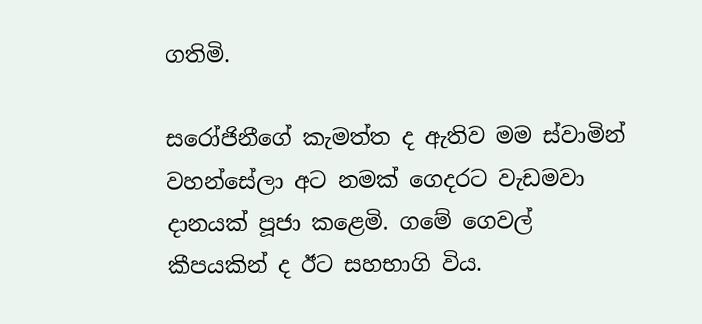ගතිමි.

සරෝජිනීගේ කැමත්ත ද ඇතිව මම ස්වාමින් වහන්සේලා අට නමක් ගෙදරට වැඩමවා දානයක් පූජා කළෙමි. ගමේ ගෙවල් කීපයකින් ද ඊට සහභාගි විය.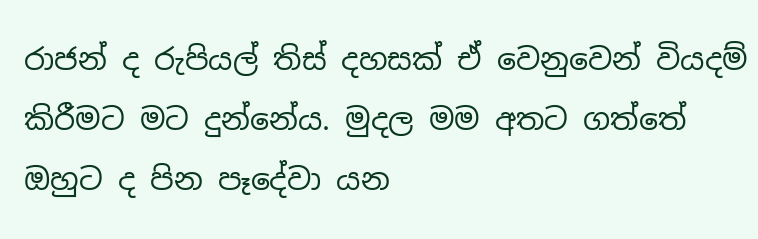රාජන් ද රුපියල් තිස් දහසක් ඒ වෙනුවෙන් වියදම් කිරීමට මට දුන්නේය. මුදල මම අතට ගත්තේ ඔහුට ද පින පෑදේවා යන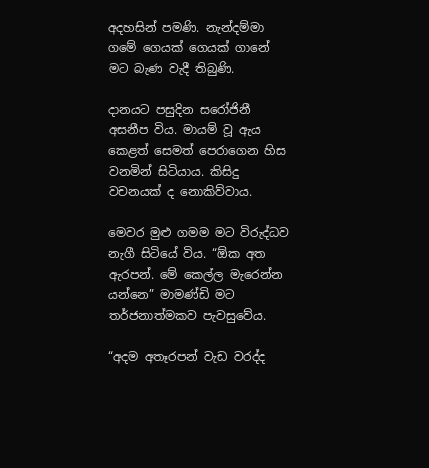අදහසින් පමණි. නැන්දම්මා ගමේ ගෙයක් ගෙයක් ගානේ මට බැණ වැදී තිබුණි.

දානයට පසුදින සරෝජිනී අසනීප විය. මායම් වූ ඇය කෙළත් සෙමත් පෙරාගෙන හිස වනමින් සිටියාය. කිසිදු වචනයක් ද නොකිව්වාය.

මෙවර මුළු ගමම මට විරුද්ධව නැගී සිටියේ විය. “ඕක අත ඇරපන්. මේ කෙල්ල මැරෙන්න යන්නෙ” මාමණ්ඩි මට තර්ජනාත්මකව පැවසුවේය.

“අදම අතෑරපන් වැඩ වරද්ද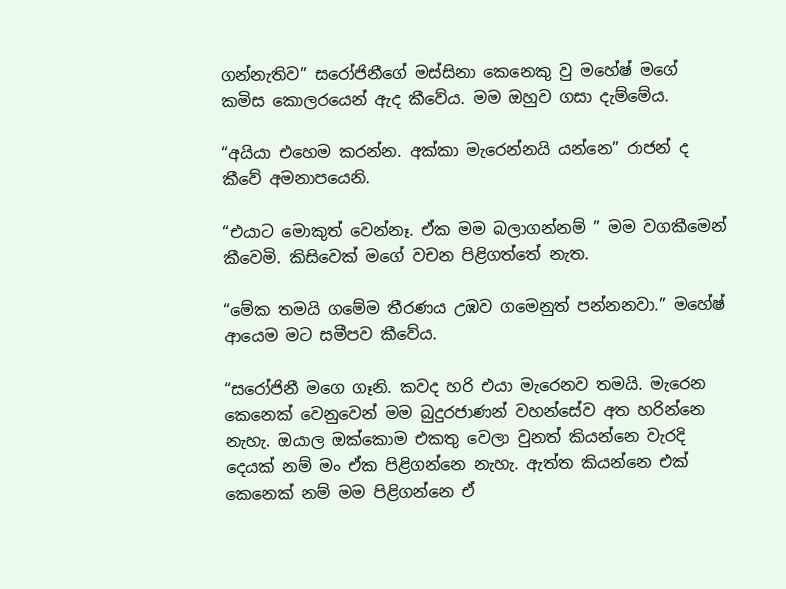ගන්නැතිව” සරෝජිනීගේ මස්සිනා කෙනෙකු වු මහේෂ් මගේ කමිස කොලරයෙන් ඇද කීවේය. මම ඔහුව ගසා දැම්මේය.

“අයියා එහෙම කරන්න. අක්කා මැරෙන්නයි යන්නෙ” රාජන් ද කීවේ අමනාපයෙනි.

“එයාට මොකුත් වෙන්නෑ. ඒක මම බලාගන්නම් ” මම වගකීමෙන් කීවෙමි. කිසිවෙක් මගේ වචන පිළිගත්තේ නැත.

“මේක තමයි ගමේම තීරණය උඹව ගමෙනුත් පන්නනවා.” මහේෂ් ආයෙම මට සමීපව කීවේය.

“සරෝජිනී මගෙ ගෑනි. කවද හරි එයා මැරෙනව තමයි. මැරෙන කෙනෙක් වෙනුවෙන් මම බුදුරජාණන් වහන්සේව අත හරින්නෙ නැහැ. ඔයාල ඔක්කොම එකතු වෙලා වුනත් කියන්නෙ වැරදි දෙයක් නම් මං ඒක පිළිගන්නෙ නැහැ. ඇත්ත කියන්නෙ එක් කෙනෙක් නම් මම පිළිගන්නෙ ඒ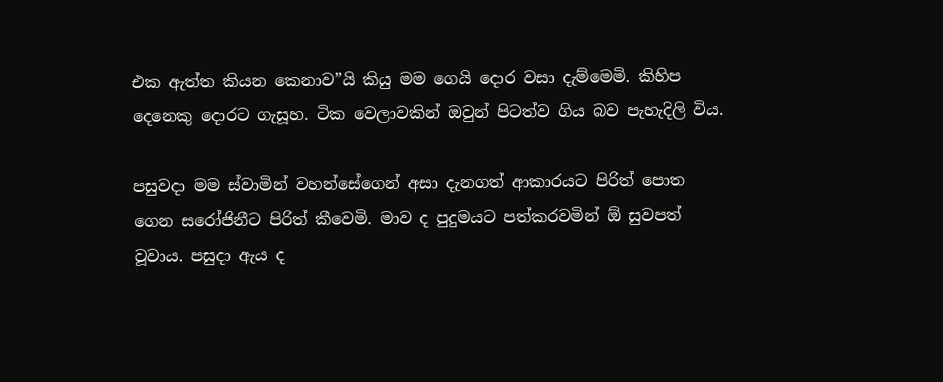එක ඇත්ත කියන කෙනාව”යි කියු මම ගෙයි දොර වසා දැම්මෙමි. කිහිප දෙනෙකු දොරට ගැසූහ. ටික වෙලාවකින් ඔවුන් පිටත්ව ගිය බව පැහැදිලි විය.

පසුවදා මම ස්වාමින් වහන්සේගෙන් අසා දැනගත් ආකාරයට පිරිත් පොත ගෙන සරෝජිනීට පිරිත් කීවෙමි. මාව ද පුදුමයට පත්කරවමින් ඕ සුවපත් වූවාය. පසුදා ඇය ද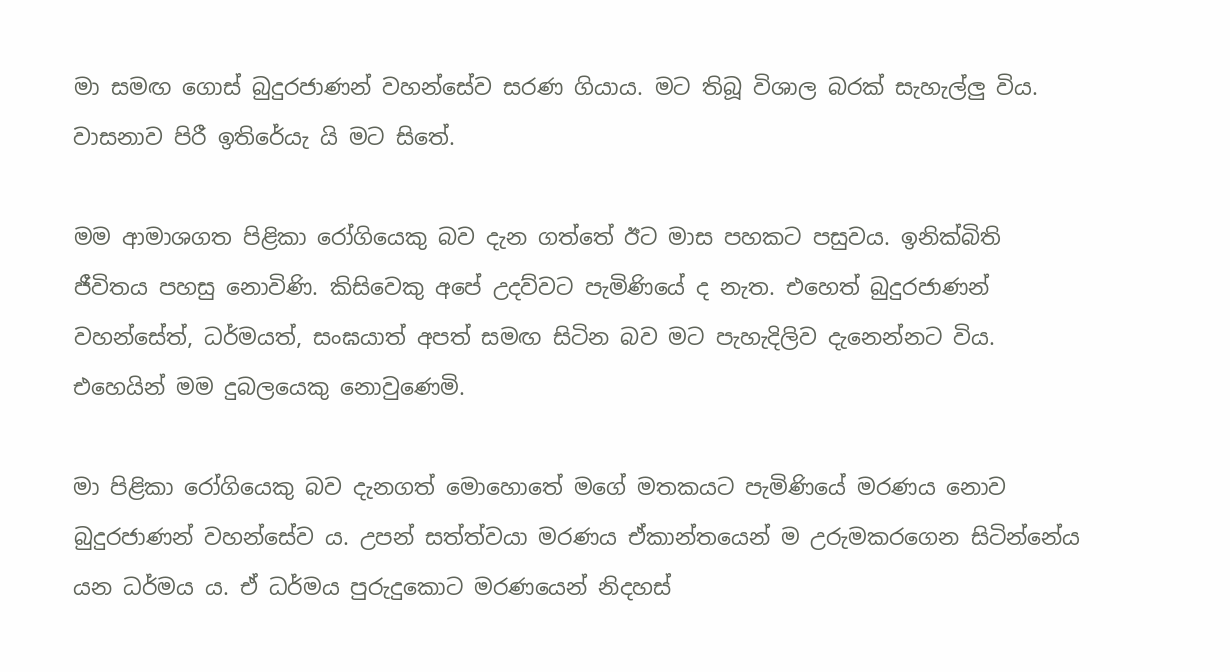මා සමඟ ගොස් බුදුරජාණන් වහන්සේව සරණ ගියාය. මට තිබූ විශාල බරක් සැහැල්ලු විය. වාසනාව පිරී ඉතිරේයැ යි මට සිතේ.

මම ආමාශගත පිළිකා රෝගියෙකු බව දැන ගත්තේ ඊට මාස පහකට පසුවය. ඉනික්බිති ජීවිතය පහසු නොවිණි. කිසිවෙකු අපේ උදව්වට පැමිණියේ ද නැත. එහෙත් බුදුරජාණන් වහන්සේත්, ධර්මයත්, සංඝයාත් අපත් සමඟ සිටින බව මට පැහැදිලිව දැනෙන්නට විය. එහෙයින් මම දුබලයෙකු නොවුණෙමි.

මා පිළිකා රෝගියෙකු බව දැනගත් මොහොතේ මගේ මතකයට පැමිණියේ මරණය නොව බුදුරජාණන් වහන්සේව ය. උපන් සත්ත්වයා මරණය ඒකාන්තයෙන් ම උරුමකරගෙන සිටින්නේය යන ධර්මය ය. ඒ ධර්මය පුරුදුකොට මරණයෙන් නිදහස්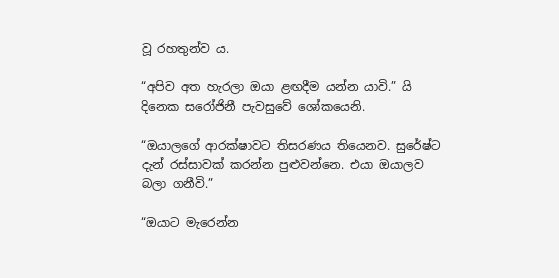වූ රහතුන්ව ය.

“අපිව අත හැරලා ඔයා ළඟදීම යන්න යාවි.” යි දිනෙක සරෝජිනී පැවසුවේ ශෝකයෙනි.

“ඔයාලගේ ආරක්ෂාවට තිසරණය තියෙනව. සුරේෂ්ට දැන් රස්සාවක් කරන්න පුළුවන්නෙ. එයා ඔයාලව බලා ගනීවි.”

“ඔයාට මැරෙන්න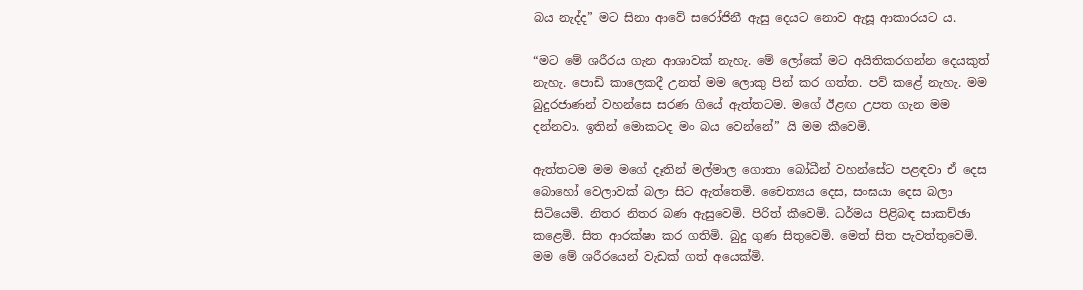බය නැද්ද” මට සිනා ආවේ සරෝජිනී ඇසු දෙයට නොව ඇසූ ආකාරයට ය.

“මට මේ ශරීරය ගැන ආශාවක් නැහැ. මේ ලෝකේ මට අයිතිකරගන්න දෙයකුත් නැහැ. පොඩි කාලෙකදී උනත් මම ලොකු පින් කර ගත්ත. පව් කළේ නැහැ. මම බුදුරජාණන් වහන්සෙ සරණ ගියේ ඇත්තටම. මගේ ඊළඟ උපත ගැන මම දන්නවා. ඉතින් මොකටද මං බය වෙන්නේ” යි මම කීවෙමි.

ඇත්තටම මම මගේ දෑතින් මල්මාල ගොතා බෝධීන් වහන්සේට පළඳවා ඒ දෙස බොහෝ වෙලාවක් බලා සිට ඇත්තෙමි. චෛත්‍යය දෙස, සංඝයා දෙස බලා සිටියෙමි. නිතර නිතර බණ ඇසුවෙමි. පිරිත් කීවෙමි. ධර්මය පිළිබඳ සාකච්ඡා කළෙමි. සිත ආරක්ෂා කර ගතිමි. බුදු ගුණ සිතුවෙමි. මෙත් සිත පැවත්තුවෙමි. මම මේ ශරීරයෙන් වැඩක් ගත් අයෙක්මි.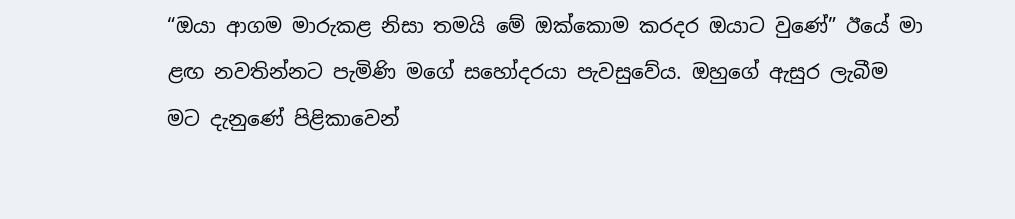“ඔයා ආගම මාරුකළ නිසා තමයි මේ ඔක්කොම කරදර ඔයාට වුණේ” ඊයේ මා ළඟ නවතින්නට පැමිණි මගේ සහෝදරයා පැවසුවේය. ඔහුගේ ඇසුර ලැබීම මට දැනුණේ පිළිකාවෙන්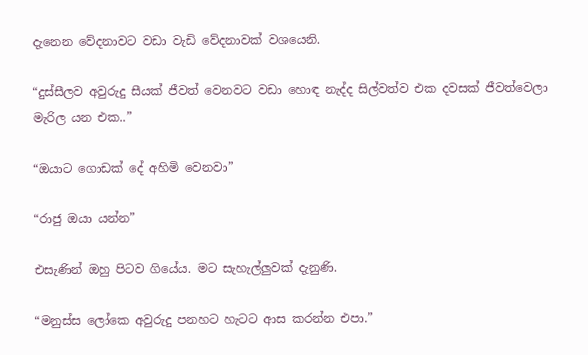දැනෙන වේදනාවට වඩා වැඩි වේදනාවක් වශයෙනි.

“දුස්සීලව අවුරුදු සීයක් ජීවත් වෙනවට වඩා හොඳ නැද්ද සිල්වත්ව එක දවසක් ජීවත්වෙලා මැරිල යන එක..”

“ඔයාට ගොඩක් දේ අහිමි වෙනවා”

“රාජු ඔයා යන්න”

එසැණින් ඔහු පිටව ගියේය. මට සැහැල්ලුවක් දැනුණි.

“මනුස්ස ලෝකෙ අවුරුදු පනහට හැටට ආස කරන්න එපා.”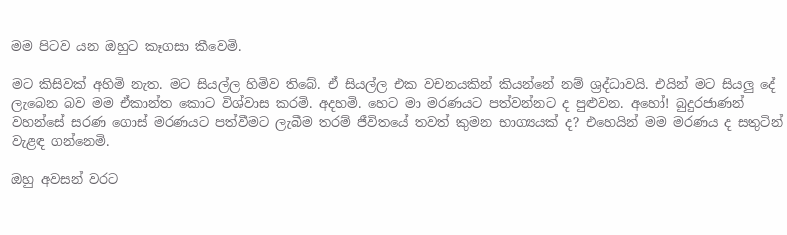මම පිටව යන ඔහුට කෑගසා කීවෙමි.

මට කිසිවක් අහිමි නැත. මට සියල්ල හිමිව තිබේ. ඒ සියල්ල එක වචනයකින් කියන්නේ නම් ශ්‍රද්ධාවයි. එයින් මට සියලු දේ ලැබෙන බව මම ඒකාන්ත කොට විශ්වාස කරමි. අදහමි. හෙට මා මරණයට පත්වන්නට ද පුළුවන. අහෝ! බුදුරජාණන් වහන්සේ සරණ ගොස් මරණයට පත්වීමට ලැබීම තරම් ජීවිතයේ තවත් කුමන භාග්‍යයක් ද? එහෙයින් මම මරණය ද සතුටින් වැළඳ ගන්නෙමි.

ඔහු අවසන් වරට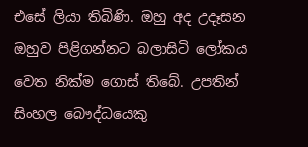එසේ ලියා තිබිණි. ඔහු අද උදෑසන ඔහුව පිළිගන්නට බලාසිටි ලෝකය වෙත නික්ම ගොස් තිබේ. උපතින් සිංහල බෞද්ධයෙකු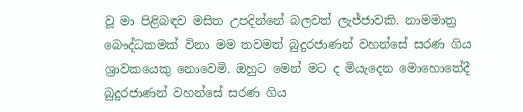වූ මා පිළිබඳව මසිත උපදින්නේ බලවත් ලැජ්ජාවකි. නාමමාත්‍ර බෞද්ධකමක් විනා මම තවමත් බුදුරජාණන් වහන්සේ සරණ ගිය ශ්‍රාවකයෙකු නොවෙමි. ඔහුට මෙන් මට ද මියැදෙන මොහොතේදී බුදුරජාණන් වහන්සේ සරණ ගිය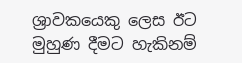ශ්‍රාවකයෙකු ලෙස ඊට මුහුණ දීමට හැකිනම්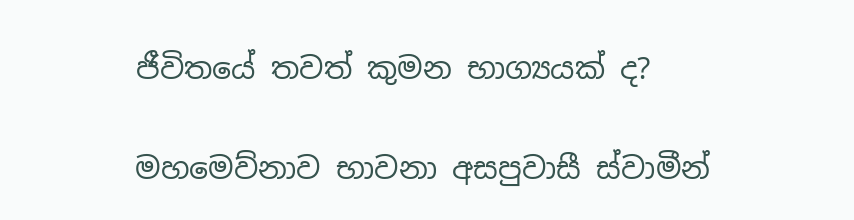ජීවිතයේ තවත් කුමන භාග්‍යයක් ද?

මහමෙව්නාව භාවනා අසපුවාසී ස්වාමීන්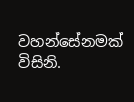වහන්සේනමක් විසිනි.